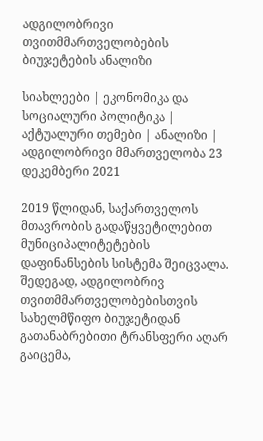ადგილობრივი თვითმმართველობების ბიუჯეტების ანალიზი

სიახლეები | ეკონომიკა და სოციალური პოლიტიკა | აქტუალური თემები | ანალიზი | ადგილობრივი მმართველობა 23 დეკემბერი 2021

2019 წლიდან, საქართველოს მთავრობის გადაწყვეტილებით მუნიციპალიტეტების დაფინანსების სისტემა შეიცვალა.  შედეგად, ადგილობრივ თვითმმართველობებისთვის სახელმწიფო ბიუჯეტიდან გათანაბრებითი ტრანსფერი აღარ გაიცემა,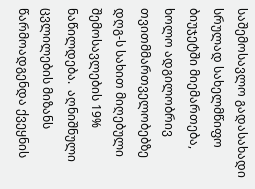საშემოსავლო გადასახადი სრულად სახელმწიფო ბიუჯეტში მიემართება, ხოლო ადგილობრივ თვითმმართველობებზე დღგ-ს სახით მიღებული შემოსავლების 19% ნაწილდება.  აღნიშნული ცვლილების მიზანს წარმოადგენდა ქვეყნის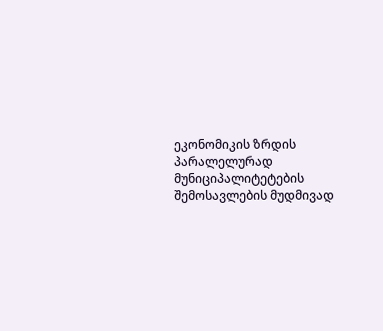ეკონომიკის ზრდის პარალელურად მუნიციპალიტეტების შემოსავლების მუდმივად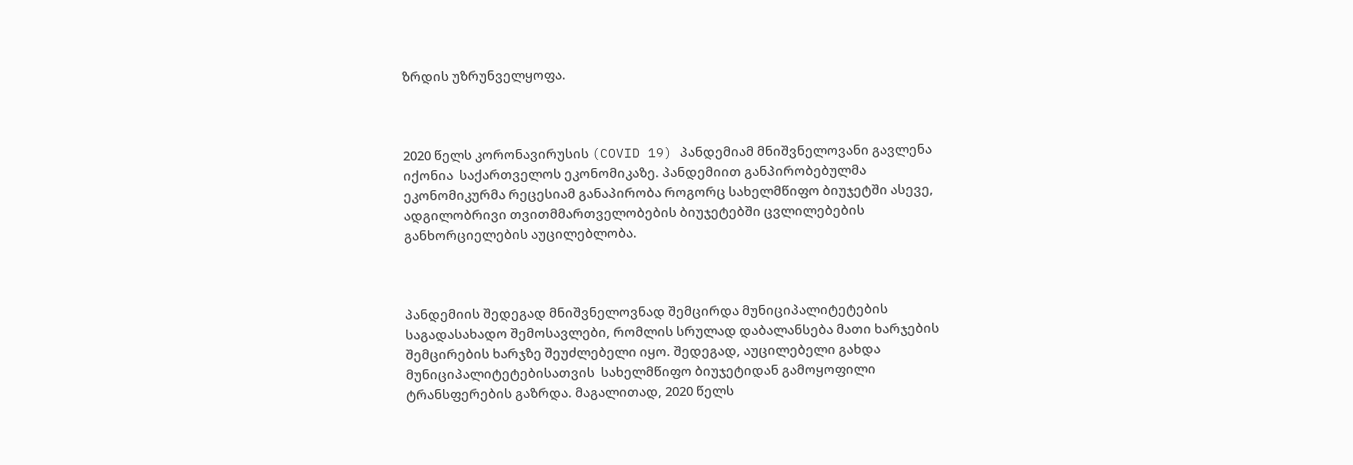ზრდის უზრუნველყოფა.



2020 წელს კორონავირუსის (COVID 19) პანდემიამ მნიშვნელოვანი გავლენა იქონია  საქართველოს ეკონომიკაზე. პანდემიით განპირობებულმა ეკონომიკურმა რეცესიამ განაპირობა როგორც სახელმწიფო ბიუჯეტში ასევე, ადგილობრივი თვითმმართველობების ბიუჯეტებში ცვლილებების განხორციელების აუცილებლობა.



პანდემიის შედეგად მნიშვნელოვნად შემცირდა მუნიციპალიტეტების საგადასახადო შემოსავლები, რომლის სრულად დაბალანსება მათი ხარჯების შემცირების ხარჯზე შეუძლებელი იყო. შედეგად, აუცილებელი გახდა მუნიციპალიტეტებისათვის  სახელმწიფო ბიუჯეტიდან გამოყოფილი ტრანსფერების გაზრდა. მაგალითად, 2020 წელს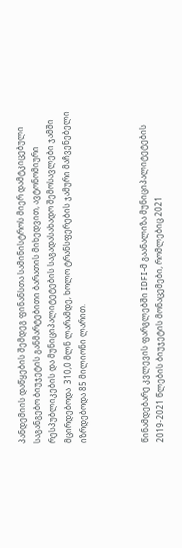პანდემიის დაწყების შემდეგ ფინანსთა სამინისტროს მიერ დამტკიცებული საგანგებო ბიუჯეტის განმარტებითი ბარათის მიხედვით, ავტონომიური რესპუბლიკების და მუნიციპალიტეტების საგადასახადო შემოსავლები ჯამში მცირდებოდა  310,0 მლნ ლარამდე, ხოლო ტრანსფერების ჯამური მაჩვენებელი იზრდებოდა 85 მილიონი ლარით.



წინამდებარე კვლევის ფარგლებში IDFI-მ გაანალიზა მუნიციპალიტეტების 2019-2021 წლების ბიუჯეტის მონაცემები, რომლებიც 2021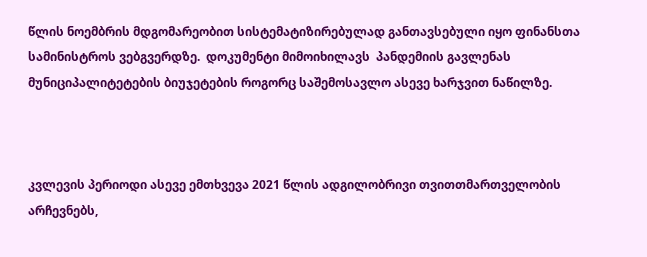წლის ნოემბრის მდგომარეობით სისტემატიზირებულად განთავსებული იყო ფინანსთა სამინისტროს ვებგვერდზე.  დოკუმენტი მიმოიხილავს  პანდემიის გავლენას მუნიციპალიტეტების ბიუჯეტების როგორც საშემოსავლო ასევე ხარჯვით ნაწილზე.



კვლევის პერიოდი ასევე ემთხვევა 2021 წლის ადგილობრივი თვითთმართველობის არჩევნებს,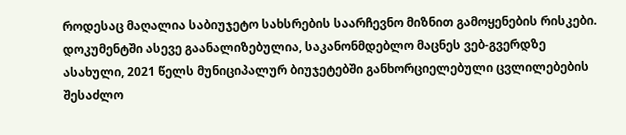როდესაც მაღალია საბიუჯეტო სახსრების საარჩევნო მიზნით გამოყენების რისკები. დოკუმენტში ასევე გაანალიზებულია, საკანონმდებლო მაცნეს ვებ-გვერდზე ასახული, 2021 წელს მუნიციპალურ ბიუჯეტებში განხორციელებული ცვლილებების შესაძლო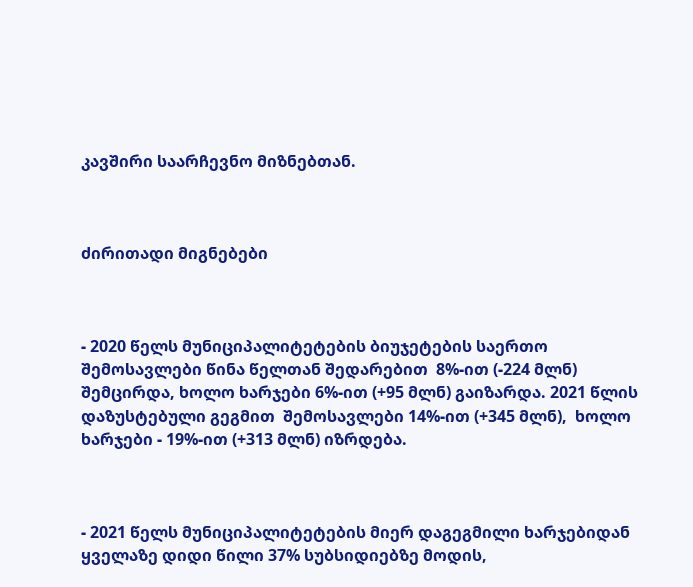კავშირი საარჩევნო მიზნებთან.



ძირითადი მიგნებები



- 2020 წელს მუნიციპალიტეტების ბიუჯეტების საერთო შემოსავლები წინა წელთან შედარებით  8%-ით (-224 მლნ)  შემცირდა, ხოლო ხარჯები 6%-ით (+95 მლნ) გაიზარდა. 2021 წლის დაზუსტებული გეგმით  შემოსავლები 14%-ით (+345 მლნ),  ხოლო ხარჯები - 19%-ით (+313 მლნ) იზრდება.



- 2021 წელს მუნიციპალიტეტების მიერ დაგეგმილი ხარჯებიდან ყველაზე დიდი წილი 37% სუბსიდიებზე მოდის,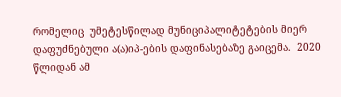რომელიც  უმეტესწილად მუნიციპალიტეტების მიერ დაფუძნებული ა(ა)იპ-ების დაფინასებაზე გაიცემა.  2020 წლიდან ამ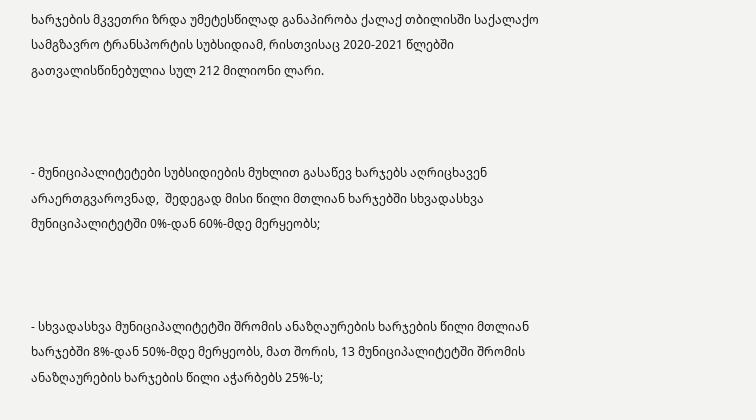ხარჯების მკვეთრი ზრდა უმეტესწილად განაპირობა ქალაქ თბილისში საქალაქო სამგზავრო ტრანსპორტის სუბსიდიამ, რისთვისაც 2020-2021 წლებში გათვალისწინებულია სულ 212 მილიონი ლარი.



- მუნიციპალიტეტები სუბსიდიების მუხლით გასაწევ ხარჯებს აღრიცხავენ არაერთგვაროვნად,  შედეგად მისი წილი მთლიან ხარჯებში სხვადასხვა მუნიციპალიტეტში 0%-დან 60%-მდე მერყეობს;



- სხვადასხვა მუნიციპალიტეტში შრომის ანაზღაურების ხარჯების წილი მთლიან ხარჯებში 8%-დან 50%-მდე მერყეობს, მათ შორის, 13 მუნიციპალიტეტში შრომის ანაზღაურების ხარჯების წილი აჭარბებს 25%-ს;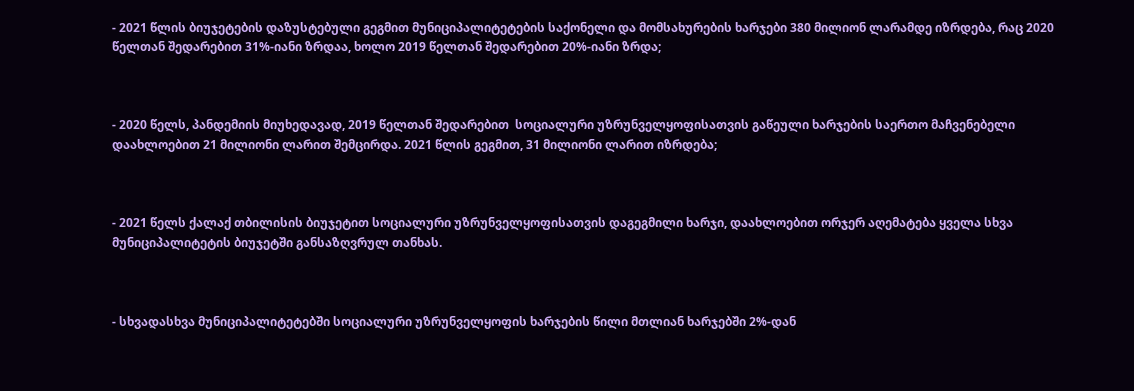- 2021 წლის ბიუჯეტების დაზუსტებული გეგმით მუნიციპალიტეტების საქონელი და მომსახურების ხარჯები 380 მილიონ ლარამდე იზრდება, რაც 2020 წელთან შედარებით 31%-იანი ზრდაა, ხოლო 2019 წელთან შედარებით 20%-იანი ზრდა;



- 2020 წელს, პანდემიის მიუხედავად, 2019 წელთან შედარებით  სოციალური უზრუნველყოფისათვის გაწეული ხარჯების საერთო მაჩვენებელი დაახლოებით 21 მილიონი ლარით შემცირდა. 2021 წლის გეგმით, 31 მილიონი ლარით იზრდება;



- 2021 წელს ქალაქ თბილისის ბიუჯეტით სოციალური უზრუნველყოფისათვის დაგეგმილი ხარჯი, დაახლოებით ორჯერ აღემატება ყველა სხვა მუნიციპალიტეტის ბიუჯეტში განსაზღვრულ თანხას.



- სხვადასხვა მუნიციპალიტეტებში სოციალური უზრუნველყოფის ხარჯების წილი მთლიან ხარჯებში 2%-დან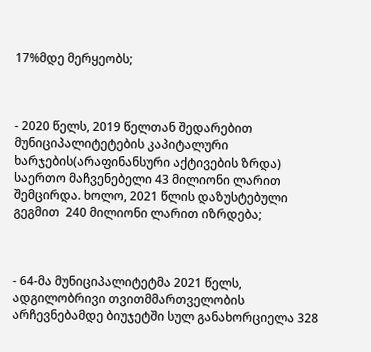17%მდე მერყეობს;



- 2020 წელს, 2019 წელთან შედარებით მუნიციპალიტეტების კაპიტალური ხარჯების(არაფინანსური აქტივების ზრდა) საერთო მაჩვენებელი 43 მილიონი ლარით შემცირდა. ხოლო, 2021 წლის დაზუსტებული გეგმით  240 მილიონი ლარით იზრდება;



- 64-მა მუნიციპალიტეტმა 2021 წელს,  ადგილობრივი თვითმმართველობის არჩევნებამდე ბიუჯეტში სულ განახორციელა 328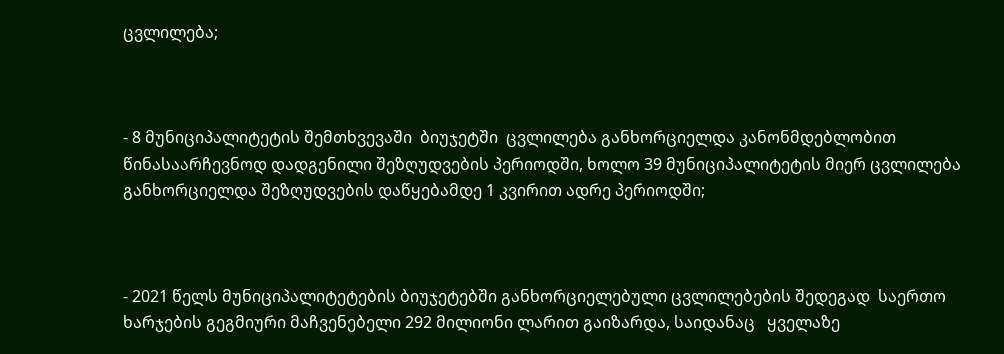ცვლილება;



- 8 მუნიციპალიტეტის შემთხვევაში  ბიუჯეტში  ცვლილება განხორციელდა კანონმდებლობით წინასაარჩევნოდ დადგენილი შეზღუდვების პერიოდში, ხოლო 39 მუნიციპალიტეტის მიერ ცვლილება განხორციელდა შეზღუდვების დაწყებამდე 1 კვირით ადრე პერიოდში;



- 2021 წელს მუნიციპალიტეტების ბიუჯეტებში განხორციელებული ცვლილებების შედეგად  საერთო ხარჯების გეგმიური მაჩვენებელი 292 მილიონი ლარით გაიზარდა, საიდანაც   ყველაზე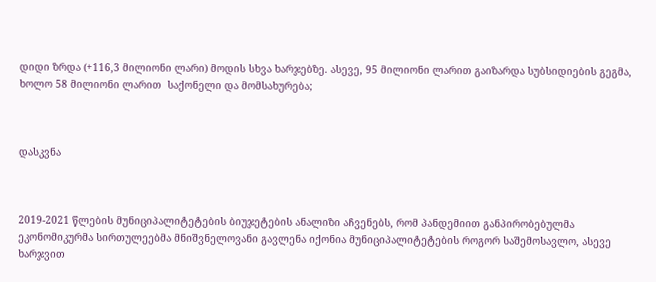დიდი ზრდა (+116,3 მილიონი ლარი) მოდის სხვა ხარჯებზე. ასევე, 95 მილიონი ლარით გაიზარდა სუბსიდიების გეგმა, ხოლო 58 მილიონი ლარით  საქონელი და მომსახურება;



დასკვნა



2019-2021 წლების მუნიციპალიტეტების ბიუჯეტების ანალიზი აჩვენებს, რომ პანდემიით განპირობებულმა ეკონომიკურმა სირთულეებმა მნიშვნელოვანი გავლენა იქონია მუნიციპალიტეტების როგორ საშემოსავლო, ასევე ხარჯვით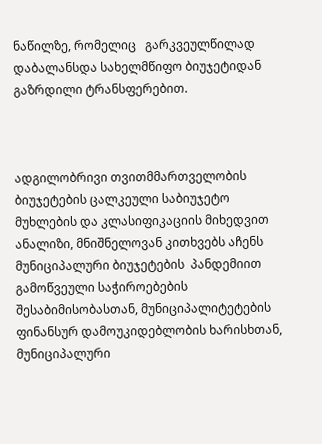ნაწილზე, რომელიც   გარკვეულწილად დაბალანსდა სახელმწიფო ბიუჯეტიდან გაზრდილი ტრანსფერებით.



ადგილობრივი თვითმმართველობის ბიუჯეტების ცალკეული საბიუჯეტო მუხლების და კლასიფიკაციის მიხედვით ანალიზი, მნიშნელოვან კითხვებს აჩენს მუნიციპალური ბიუჯეტების  პანდემიით გამოწვეული საჭიროებების შესაბიმისობასთან, მუნიციპალიტეტების ფინანსურ დამოუკიდებლობის ხარისხთან, მუნიციპალური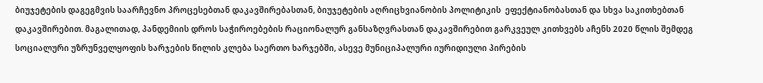ბიუჯეტების დაგეგმვის საარჩევნო პროცესებთან დაკავშირებასთან, ბიუჯეტების აღრიცხვიანობის პოლიტიკის  ეფექტიანობასთან და სხვა საკითხებთან დაკავშირებით. მაგალითად, პანდემიის დროს საჭიროებების რაციონალურ განსაზღვრასთან დაკავშირებით გარკვეულ კითხვებს აჩენს 2020 წლის შემდეგ  სოციალური უზრუნველყოფის ხარჯების წილის კლება საერთო ხარჯებში, ასევე მუნიციპალური იურიდიული პირების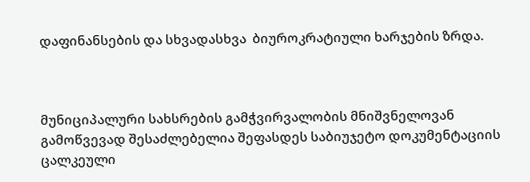დაფინანსების და სხვადასხვა  ბიუროკრატიული ხარჯების ზრდა.



მუნიციპალური სახსრების გამჭვირვალობის მნიშვნელოვან გამოწვევად შესაძლებელია შეფასდეს საბიუჯეტო დოკუმენტაციის ცალკეული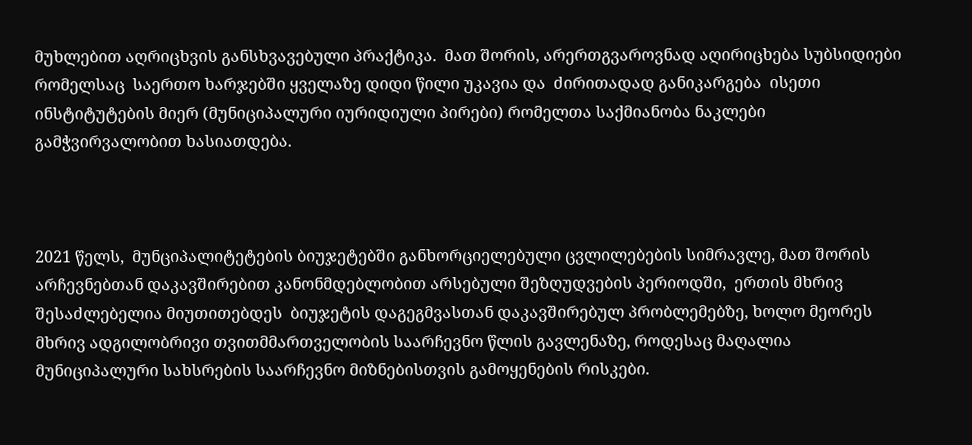მუხლებით აღრიცხვის განსხვავებული პრაქტიკა.  მათ შორის, არერთგვაროვნად აღირიცხება სუბსიდიები  რომელსაც  საერთო ხარჯებში ყველაზე დიდი წილი უკავია და  ძირითადად განიკარგება  ისეთი ინსტიტუტების მიერ (მუნიციპალური იურიდიული პირები) რომელთა საქმიანობა ნაკლები გამჭვირვალობით ხასიათდება.



2021 წელს,  მუნციპალიტეტების ბიუჯეტებში განხორციელებული ცვლილებების სიმრავლე, მათ შორის არჩევნებთან დაკავშირებით კანონმდებლობით არსებული შეზღუდვების პერიოდში,  ერთის მხრივ შესაძლებელია მიუთითებდეს  ბიუჯეტის დაგეგმვასთან დაკავშირებულ პრობლემებზე, ხოლო მეორეს მხრივ ადგილობრივი თვითმმართველობის საარჩევნო წლის გავლენაზე, როდესაც მაღალია მუნიციპალური სახსრების საარჩევნო მიზნებისთვის გამოყენების რისკები.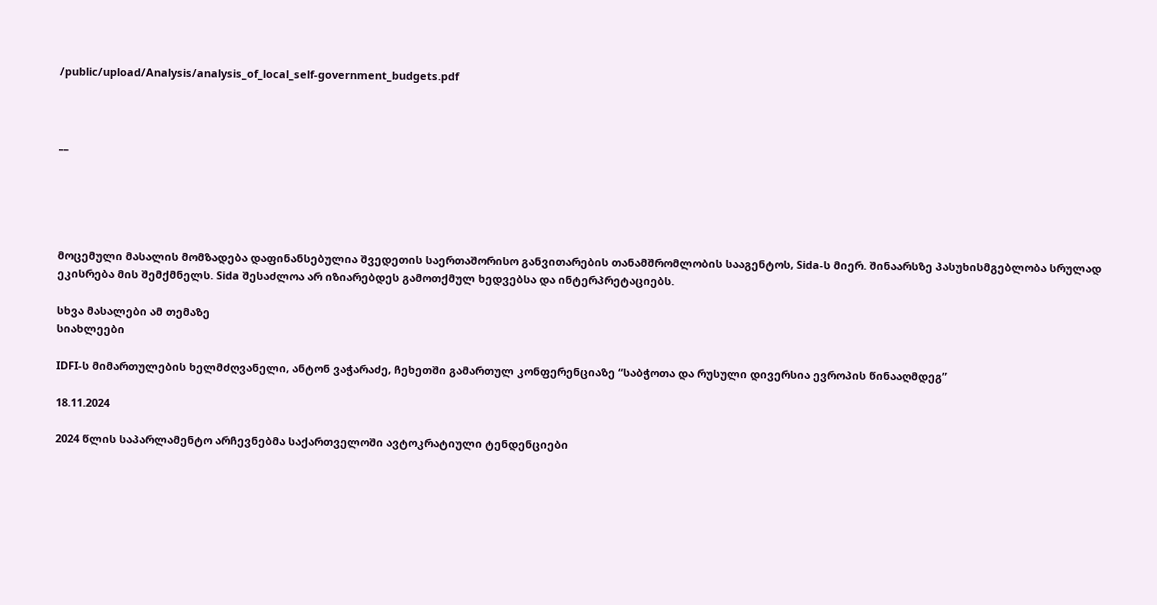/public/upload/Analysis/analysis_of_local_self-government_budgets.pdf



__





მოცემული მასალის მომზადება დაფინანსებულია შვედეთის საერთაშორისო განვითარების თანამშრომლობის სააგენტოს, Sida-ს მიერ. შინაარსზე პასუხისმგებლობა სრულად ეკისრება მის შემქმნელს. Sida შესაძლოა არ იზიარებდეს გამოთქმულ ხედვებსა და ინტერპრეტაციებს.

სხვა მასალები ამ თემაზე
სიახლეები

IDFI-ს მიმართულების ხელმძღვანელი, ანტონ ვაჭარაძე, ჩეხეთში გამართულ კონფერენციაზე “საბჭოთა და რუსული დივერსია ევროპის წინააღმდეგ”

18.11.2024

2024 წლის საპარლამენტო არჩევნებმა საქართველოში ავტოკრატიული ტენდენციები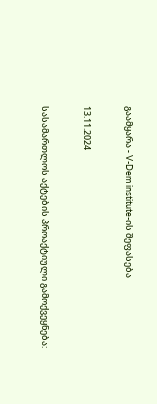გაამყარა - V-Dem institute-ის შეფასება

13.11.2024

სასამართლოს აქტების პროაქტიული გამოქვეყნება: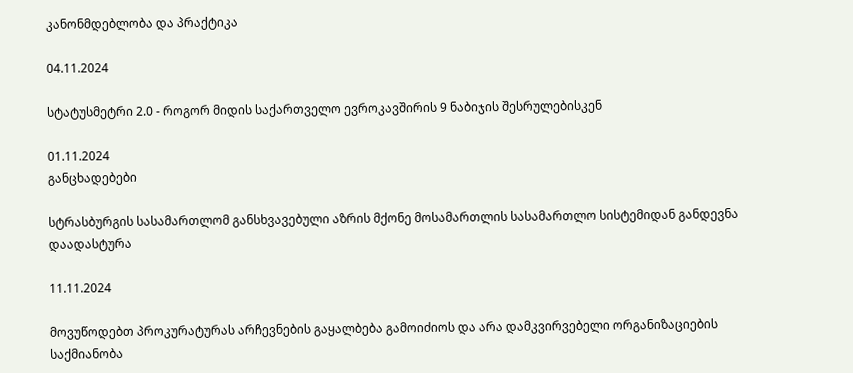კანონმდებლობა და პრაქტიკა

04.11.2024

სტატუსმეტრი 2.0 - როგორ მიდის საქართველო ევროკავშირის 9 ნაბიჯის შესრულებისკენ

01.11.2024
განცხადებები

სტრასბურგის სასამართლომ განსხვავებული აზრის მქონე მოსამართლის სასამართლო სისტემიდან განდევნა დაადასტურა

11.11.2024

მოვუწოდებთ პროკურატურას არჩევნების გაყალბება გამოიძიოს და არა დამკვირვებელი ორგანიზაციების საქმიანობა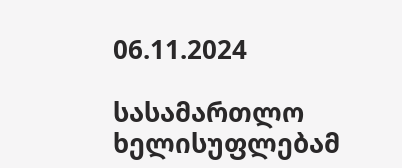06.11.2024

სასამართლო ხელისუფლებამ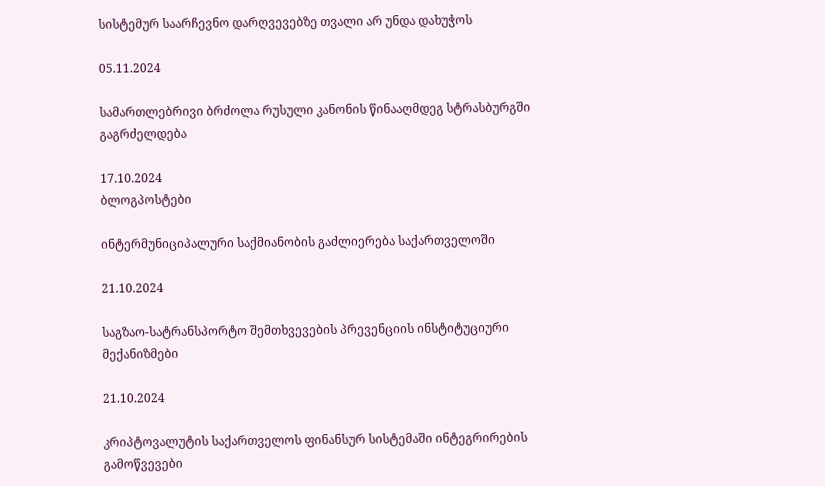სისტემურ საარჩევნო დარღვევებზე თვალი არ უნდა დახუჭოს

05.11.2024

სამართლებრივი ბრძოლა რუსული კანონის წინააღმდეგ სტრასბურგში გაგრძელდება

17.10.2024
ბლოგპოსტები

ინტერმუნიციპალური საქმიანობის გაძლიერება საქართველოში

21.10.2024

საგზაო-სატრანსპორტო შემთხვევების პრევენციის ინსტიტუციური მექანიზმები

21.10.2024

კრიპტოვალუტის საქართველოს ფინანსურ სისტემაში ინტეგრირების გამოწვევები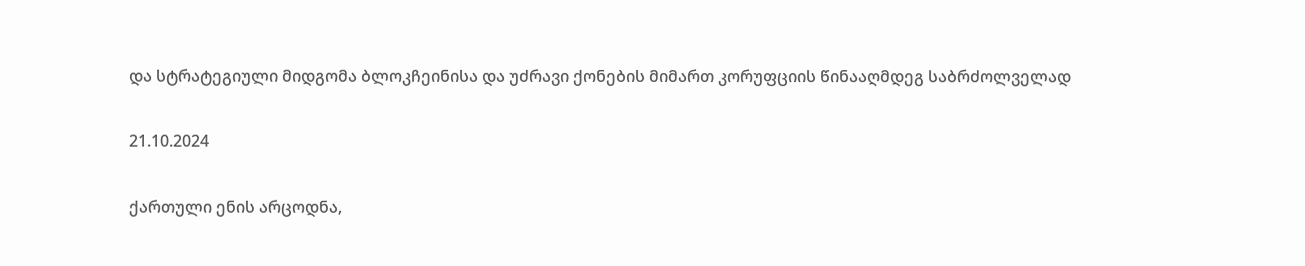და სტრატეგიული მიდგომა ბლოკჩეინისა და უძრავი ქონების მიმართ კორუფციის წინააღმდეგ საბრძოლველად

21.10.2024

ქართული ენის არცოდნა,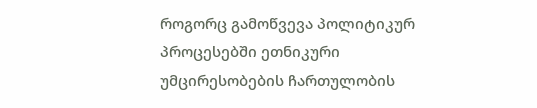როგორც გამოწვევა პოლიტიკურ პროცესებში ეთნიკური უმცირესობების ჩართულობის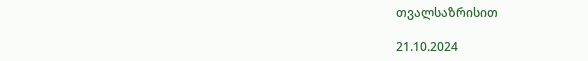თვალსაზრისით

21.10.2024